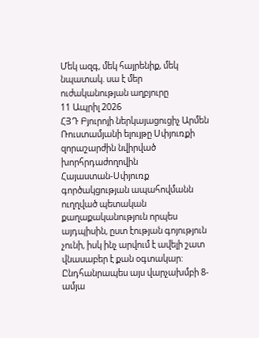Մեկ ազգ, մեկ հայրենիք, մեկ նպատակ. սա է մեր ուժականության աղբյուրը
11 Ապրիլ 2026
ՀՅԴ Բյուրոյի ներկայացուցիչ Արմեն Ռուստամյանի ելույթը Սփյուռքի զորաշարժին նվիրված խորհրդաժողովին
Հայաստան-Սփյուռք գործակցության ապահովմանն ուղղված պետական քաղաքականություն որպես այդպիսին, ըստ էության գոյություն չունի, իսկ ինչ արվում է ավելի շատ վնասաբեր է քան օգտակար: Ընդհանրապես այս վարչախմբի 8- ամյա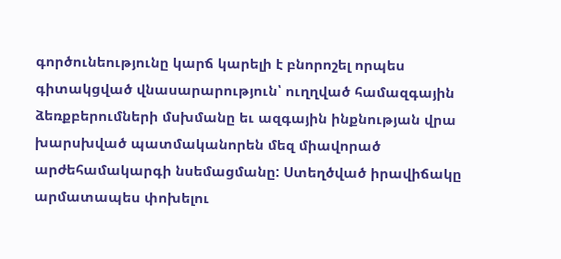գործունեությունը կարճ կարելի է բնորոշել որպես գիտակցված վնասարարություն՝ ուղղված համազգային ձեռքբերումների մսխմանը եւ ազգային ինքնության վրա խարսխված պատմականորեն մեզ միավորած արժեհամակարգի նսեմացմանը: Ստեղծված իրավիճակը արմատապես փոխելու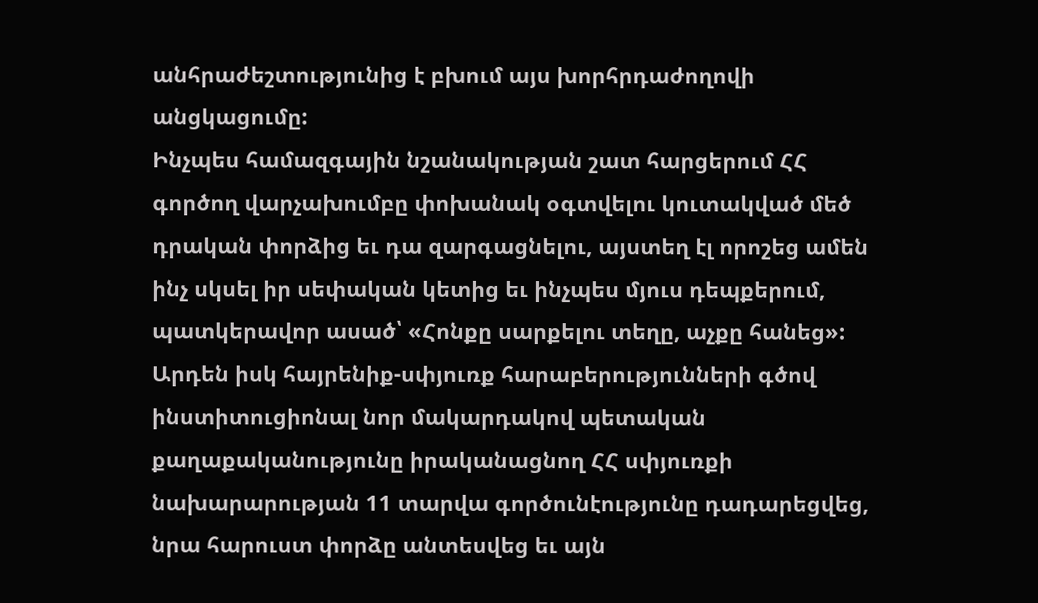անհրաժեշտությունից է բխում այս խորհրդաժողովի անցկացումը:
Ինչպես համազգային նշանակության շատ հարցերում ՀՀ գործող վարչախումբը փոխանակ օգտվելու կուտակված մեծ դրական փորձից եւ դա զարգացնելու, այստեղ էլ որոշեց ամեն ինչ սկսել իր սեփական կետից եւ ինչպես մյուս դեպքերում, պատկերավոր ասած՝ «Հոնքը սարքելու տեղը, աչքը հանեց»: Արդեն իսկ հայրենիք-սփյուռք հարաբերությունների գծով ինստիտուցիոնալ նոր մակարդակով պետական քաղաքականությունը իրականացնող ՀՀ սփյուռքի նախարարության 11 տարվա գործունէությունը դադարեցվեց, նրա հարուստ փորձը անտեսվեց եւ այն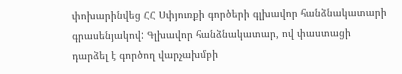փոխարինվեց ՀՀ Սփյուռքի գործերի գլխավոր հանձնակատարի գրասենյակով: Գլխավոր հանձնակատար, ով փաստացի դարձել է գործող վարչախմբի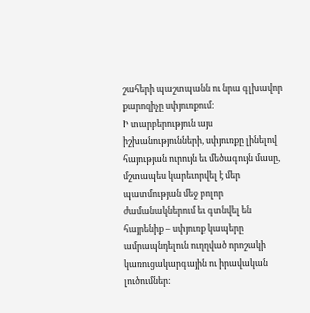շահերի պաշտպանն ու նրա գլխավոր քարոզիչը սփյուռքում:
Ի տարբերություն այս իշխանությունների, սփյուռքը լինելով հայության ուրույն եւ մեծագույն մասը, մշտապես կարեւորվել է մեր պատմության մեջ բոլոր ժամանակներում եւ գտնվել են հայրենիք – սփյուռք կապերը ամրապնդելուն ուղղված որոշակի կառուցակարգային ու իրավական լուծումներ: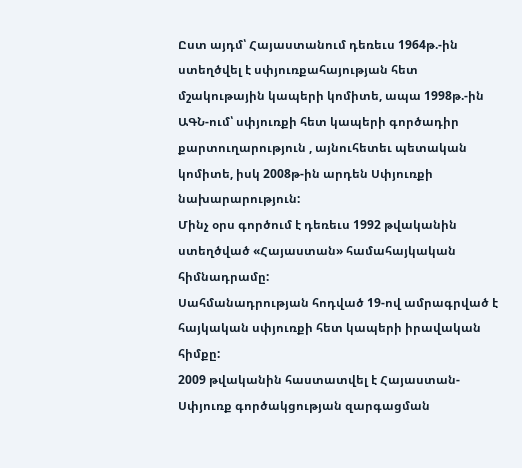Ըստ այդմ՝ Հայաստանում դեռեւս 1964թ.-ին ստեղծվել է սփյուռքահայության հետ մշակութային կապերի կոմիտե, ապա 1998թ.-ին ԱԳՆ-ում՝ սփյուռքի հետ կապերի գործադիր քարտուղարություն , այնուհետեւ պետական կոմիտե, իսկ 2008թ-ին արդեն Սփյուռքի նախարարություն:
Մինչ օրս գործում է դեռեւս 1992 թվականին ստեղծված «Հայաստան» համահայկական հիմնադրամը:
Սահմանադրության հոդված 19-ով ամրագրված է հայկական սփյուռքի հետ կապերի իրավական հիմքը:
2009 թվականին հաստատվել է Հայաստան-Սփյուռք գործակցության զարգացման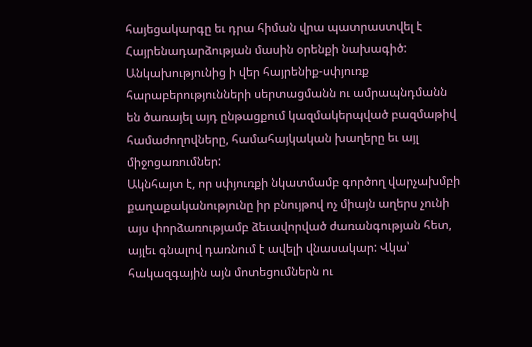հայեցակարգը եւ դրա հիման վրա պատրաստվել է Հայրենադարձության մասին օրենքի նախագիծ:
Անկախությունից ի վեր հայրենիք-սփյուռք հարաբերությունների սերտացմանն ու ամրապնդմանն են ծառայել այդ ընթացքում կազմակերպված բազմաթիվ համաժողովները, համահայկական խաղերը եւ այլ միջոցառումներ:
Ակնհայտ է, որ սփյուռքի նկատմամբ գործող վարչախմբի քաղաքականությունը իր բնույթով ոչ միայն աղերս չունի այս փորձառությամբ ձեւավորված ժառանգության հետ, այլեւ գնալով դառնում է ավելի վնասակար: Վկա՝ հակազգային այն մոտեցումներն ու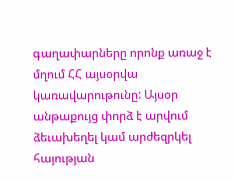գաղափարները որոնք առաջ է մղում ՀՀ այսօրվա կառավարութունը: Այսօր անթաքույց փորձ է արվում ձեւախեղել կամ արժեզրկել հայության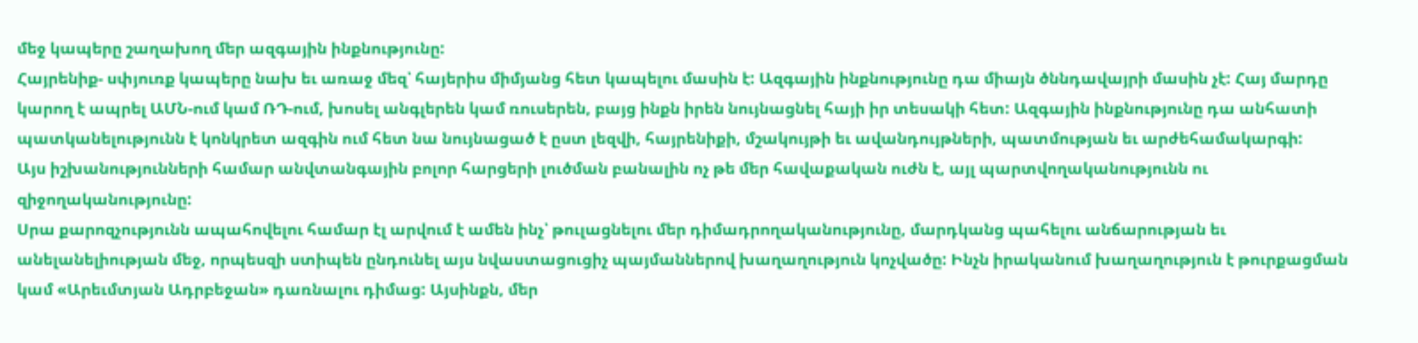մեջ կապերը շաղախող մեր ազգային ինքնությունը:
Հայրենիք- սփյուռք կապերը նախ եւ առաջ մեզ՝ հայերիս միմյանց հետ կապելու մասին է: Ազգային ինքնությունը դա միայն ծննդավայրի մասին չէ: Հայ մարդը կարող է ապրել ԱՄՆ-ում կամ ՌԴ-ում, խոսել անգլերեն կամ ռուսերեն, բայց ինքն իրեն նույնացնել հայի իր տեսակի հետ: Ազգային ինքնությունը դա անհատի պատկանելությունն է կոնկրետ ազգին ում հետ նա նույնացած է ըստ լեզվի, հայրենիքի, մշակույթի եւ ավանդույթների, պատմության եւ արժեհամակարգի:
Այս իշխանությունների համար անվտանգային բոլոր հարցերի լուծման բանալին ոչ թե մեր հավաքական ուժն է, այլ պարտվողականությունն ու զիջողականությունը:
Սրա քարոզչությունն ապահովելու համար էլ արվում է ամեն ինչ՝ թուլացնելու մեր դիմադրողականությունը, մարդկանց պահելու անճարության եւ անելանելիության մեջ, որպեսզի ստիպեն ընդունել այս նվաստացուցիչ պայմաններով խաղաղություն կոչվածը: Ինչն իրականում խաղաղություն է թուրքացման կամ «Արեւմտյան Ադրբեջան» դառնալու դիմաց: Այսինքն, մեր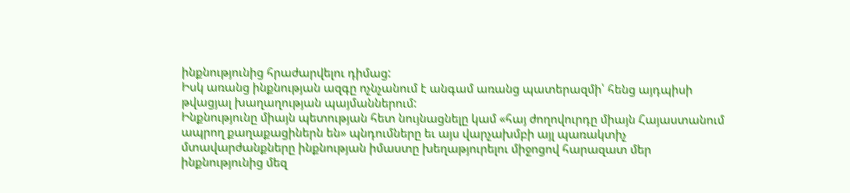ինքնությունից հրաժարվելու դիմաց:
Իսկ առանց ինքնության ազգը ոչնչանում է անգամ առանց պատերազմի՝ հենց այդպիսի թվացյալ խաղաղության պայմաններում:
Ինքնությունը միայն պետության հետ նույնացնելը կամ «հայ ժողովուրդը միայն Հայաստանում ապրող քաղաքացիներն են» պնդումները եւ այս վարչախմբի այլ պառակտիչ մտավարժանքները ինքնության իմաստը խեղաթյուրելու միջոցով հարազատ մեր ինքնությունից մեզ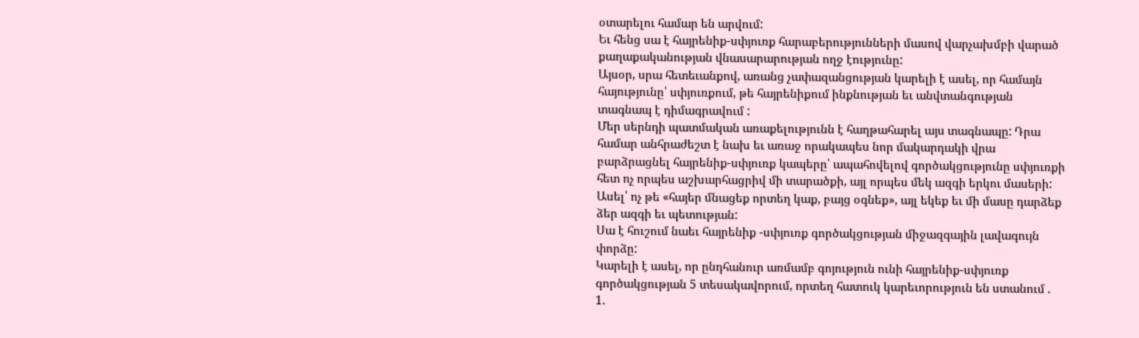օտարելու համար են արվում:
Եւ հենց սա է հայրենիք-սփյուռք հարաբերությունների մասով վարչախմբի վարած քաղաքականության վնասարարության ողջ էությունը:
Այսօր, սրա հետեւանքով, առանց չափազանցության կարելի է ասել, որ համայն հայությունը՝ սփյուռքում, թե հայրենիքում ինքնության եւ անվտանգության տագնապ է դիմագրավում :
Մեր սերնդի պատմական առաքելությունն է հաղթահարել այս տագնապը: Դրա համար անհրաժեշտ է նախ եւ առաջ որակապես նոր մակարդակի վրա բարձրացնել հայրենիք-սփյուռք կապերը՝ ապահովելով գործակցությունը սփյուռքի հետ ոչ որպես աշխարհացրիվ մի տարածքի, այլ որպես մեկ ազգի երկու մասերի: Ասել՝ ոչ թե «հայեր մնացեք որտեղ կաք, բայց օգնեք», այլ եկեք եւ մի մասը դարձեք ձեր ազգի եւ պետության:
Սա է հուշում նաեւ հայրենիք -սփյուռք գործակցության միջազգային լավագույն փորձը:
Կարելի է ասել, որ ընդհանուր առմամբ գոյություն ունի հայրենիք-սփյուռք գործակցության 5 տեսակավորում, որտեղ հատուկ կարեւորություն են ստանում .
1.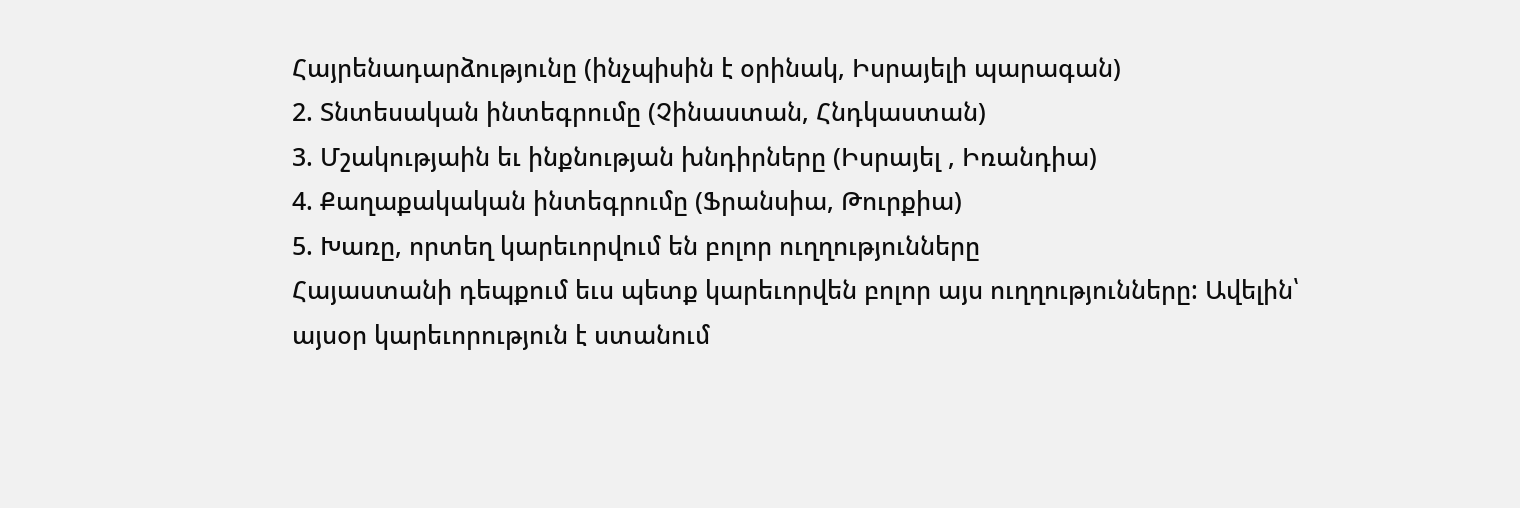Հայրենադարձությունը (ինչպիսին է օրինակ, Իսրայելի պարագան)
2. Տնտեսական ինտեգրումը (Չինաստան, Հնդկաստան)
3. Մշակությաին եւ ինքնության խնդիրները (Իսրայել , Իռանդիա)
4. Քաղաքակական ինտեգրումը (Ֆրանսիա, Թուրքիա)
5. Խառը, որտեղ կարեւորվում են բոլոր ուղղությունները
Հայաստանի դեպքում եւս պետք կարեւորվեն բոլոր այս ուղղությունները: Ավելին՝ այսօր կարեւորություն է ստանում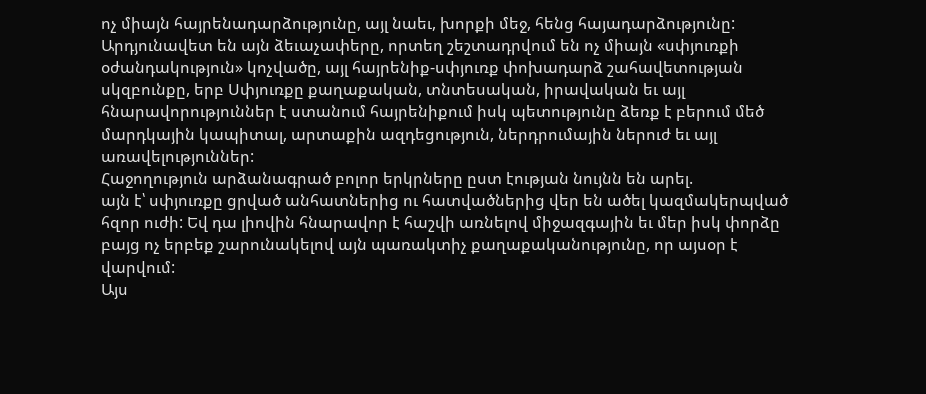ոչ միայն հայրենադարձությունը, այլ նաեւ, խորքի մեջ, հենց հայադարձությունը:
Արդյունավետ են այն ձեւաչափերը, որտեղ շեշտադրվում են ոչ միայն «սփյուռքի օժանդակություն» կոչվածը, այլ հայրենիք-սփյուռք փոխադարձ շահավետության սկզբունքը, երբ Սփյուռքը քաղաքական, տնտեսական, իրավական եւ այլ հնարավորություններ է ստանում հայրենիքում իսկ պետությունը ձեռք է բերում մեծ մարդկային կապիտալ, արտաքին ազդեցություն, ներդրումային ներուժ եւ այլ առավելություններ:
Հաջողություն արձանագրած բոլոր երկրները ըստ էության նույնն են արել.
այն է՝ սփյուռքը ցրված անհատներից ու հատվածներից վեր են ածել կազմակերպված հզոր ուժի: Եվ դա լիովին հնարավոր է հաշվի առնելով միջազգային եւ մեր իսկ փորձը բայց ոչ երբեք շարունակելով այն պառակտիչ քաղաքականությունը, որ այսօր է վարվում:
Այս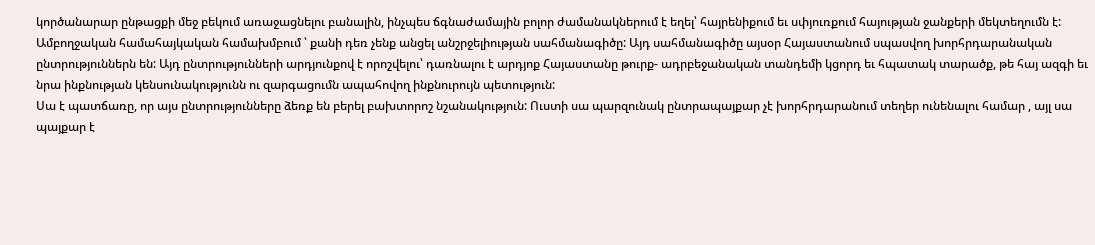կործանարար ընթացքի մեջ բեկում առաջացնելու բանալին, ինչպես ճգնաժամային բոլոր ժամանակներում է եղել՝ հայրենիքում եւ սփյուռքում հայության ջանքերի մեկտեղումն է:
Ամբողջական համահայկական համախմբում ՝ քանի դեռ չենք անցել անշրջելիության սահմանագիծը: Այդ սահմանագիծը այսօր Հայաստանում սպասվող խորհրդարանական ընտրություններն են: Այդ ընտրությունների արդյունքով է որոշվելու՝ դառնալու է արդյոք Հայաստանը թուրք- ադրբեջանական տանդեմի կցորդ եւ հպատակ տարածք, թե հայ ազգի եւ նրա ինքնության կենսունակությունն ու զարգացումն ապահովող ինքնուրույն պետություն:
Սա է պատճառը, որ այս ընտրությունները ձեռք են բերել բախտորոշ նշանակություն: Ուստի սա պարզունակ ընտրապայքար չէ խորհրդարանում տեղեր ունենալու համար , այլ սա պայքար է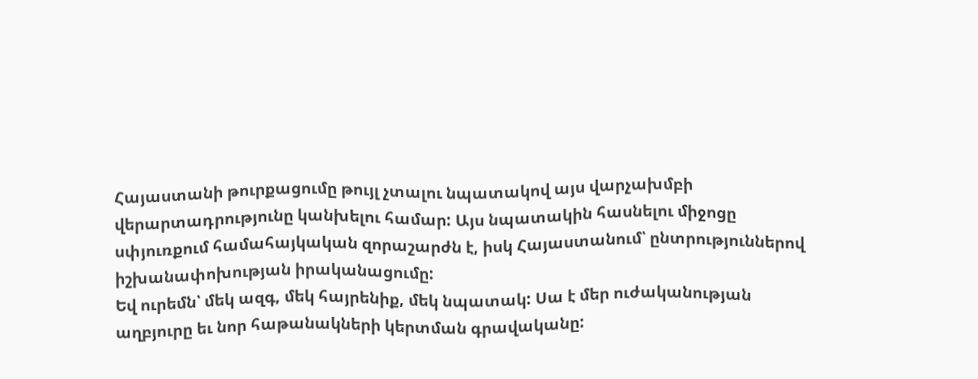Հայաստանի թուրքացումը թույլ չտալու նպատակով այս վարչախմբի վերարտադրությունը կանխելու համար: Այս նպատակին հասնելու միջոցը սփյուռքում համահայկական զորաշարժն է, իսկ Հայաստանում՝ ընտրություններով իշխանափոխության իրականացումը:
Եվ ուրեմն՝ մեկ ազգ, մեկ հայրենիք, մեկ նպատակ: Սա է մեր ուժականության աղբյուրը եւ նոր հաթանակների կերտման գրավականը: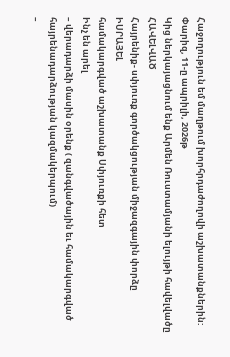Հաջողություն եմ մաղթում խորհրդաժողովի աշխատանքներին:
Փարիզ, 11-ը ապրիլի, 2026թ
Կից ներկայացնում ենք Արմեն Ռուստամյանի ելույթի հավելվածը
ՀԱՎԵԼՎԱԾ
Հայրենիք- սփյուռք գործակցության միջազգային փորձը
ԻՍՐԱՅԵԼ
համակարգված աշխատանք Սփյուռքի հետ
Ինչ են արել
– վերադարձի մասին օրենք ( զանգվածային եւ համակարգված հայրենադարձության կազմակերպում)
–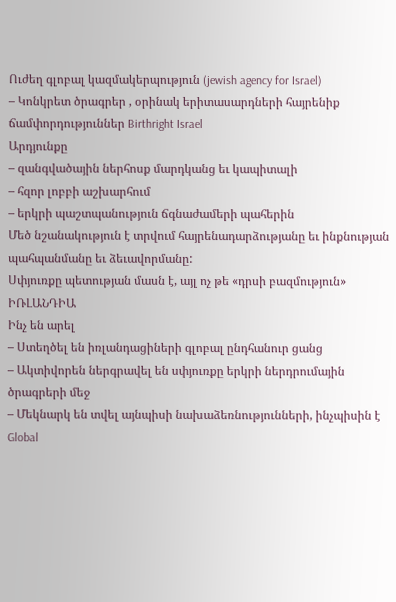Ուժեղ գլոբալ կազմակերպություն (jewish agency for Israel)
– Կոնկրետ ծրագրեր , օրինակ երիտասարդների հայրենիք ճամփորդություններ Birthright Israel
Արդյունքը
– զանգվածային ներհոսք մարդկանց եւ կապիտալի
– հզոր լոբբի աշխարհում
– երկրի պաշտպանություն ճգնաժամերի պահերին
Մեծ նշանակություն է տրվում հայրենադարձությանը եւ ինքնության պահպանմանը եւ ձեւավորմանը:
Սփյուռքը պետության մասն է, այլ ոչ թե «դրսի բազմություն»
ԻՌԼԱՆԴԻԱ
Ինչ են արել
– Ստեղծել են իռլանդացիների գլոբալ ընդհանուր ցանց
– Ակտիվորեն ներգրավել են սփյուռքը երկրի ներդրումային ծրագրերի մեջ
– Մեկնարկ են տվել այնպիսի նախաձեռնությունների, ինչպիսին է Global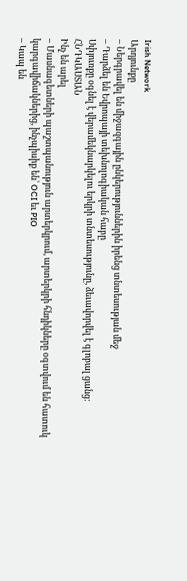Irish Network
Արդյունքը
– Ներգրավել են միջազգային ընկերություններին իրենց տնտեսության մեջ
– Դարձել են Եվրոպայի տեխնոլոգիական հաբը
Սփյուռքը օգնել է վերամեկնարկելու երկրի տնտեսությունը, ձեւավորվել է գլոբալ ցանց:
ՀՆԴԿԱՍՏԱՆ
Ինչ են արել
– Մասնագետների պաշտպանություն արտերկրում, արտերկրի հնդիկները օգտվում են հատուկ կարգավիճակներից, ինչպիսիք են՝ OCI եւ PIO
– Կապ են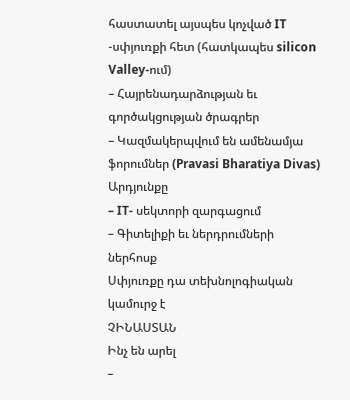հաստատել այսպես կոչված IT -սփյուռքի հետ (հատկապես silicon Valley-ում)
– Հայրենադարձության եւ գործակցության ծրագրեր
– Կազմակերպվում են ամենամյա ֆորումներ (Pravasi Bharatiya Divas)
Արդյունքը
– IT- սեկտորի զարգացում
– Գիտելիքի եւ ներդրումների ներհոսք
Սփյուռքը դա տեխնոլոգիական կամուրջ է
ՉԻՆԱՍՏԱՆ
Ինչ են արել
–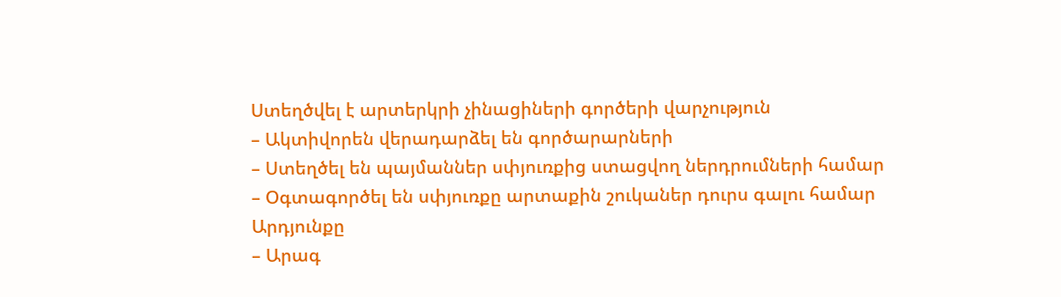Ստեղծվել է արտերկրի չինացիների գործերի վարչություն
– Ակտիվորեն վերադարձել են գործարարների
– Ստեղծել են պայմաններ սփյուռքից ստացվող ներդրումների համար
– Օգտագործել են սփյուռքը արտաքին շուկաներ դուրս գալու համար
Արդյունքը
– Արագ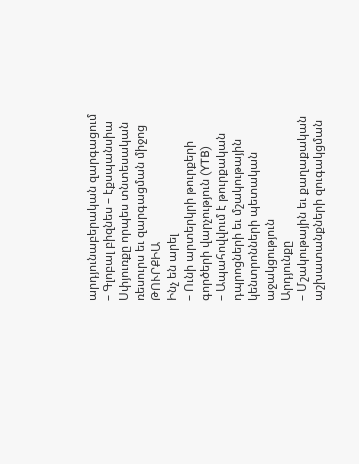արդյունաբերական զարգացում
– Գլոբալ բիզնես – էքսպանսիա
Սփյուռքը որպես տնտեսական ռեսուրս եւ զարգացման միջոց
ԹՈՒՐՔԻԱ
Ինչ են արել
– Ունի արտերկրի թուրքերի գործերի վարչություն (YTB)
– Ապահովվում է թուրքական դպրոցների եւ մշակութային կենտրոնների պետական աջակցություն
Արդյունքը
– Մշակութային եւ քաղաքական աշխատանքների զուգակցման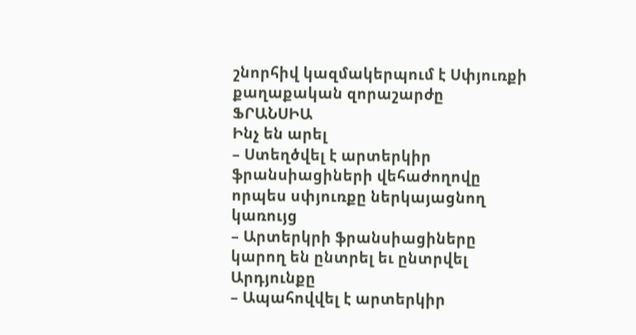շնորհիվ կազմակերպում է Սփյուռքի քաղաքական զորաշարժը
ՖՐԱՆՍԻԱ
Ինչ են արել
– Ստեղծվել է արտերկիր ֆրանսիացիների վեհաժողովը որպես սփյուռքը ներկայացնող կառույց
– Արտերկրի ֆրանսիացիները կարող են ընտրել եւ ընտրվել
Արդյունքը
– Ապահովվել է արտերկիր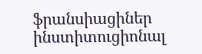ֆրանսիացիներ ինստիտուցիոնալ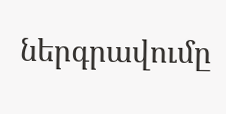ներգրավումը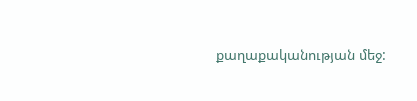քաղաքականության մեջ: